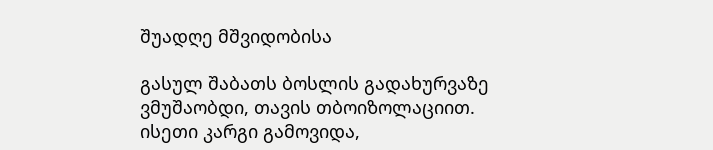შუადღე მშვიდობისა

გასულ შაბათს ბოსლის გადახურვაზე ვმუშაობდი, თავის თბოიზოლაციით.
ისეთი კარგი გამოვიდა,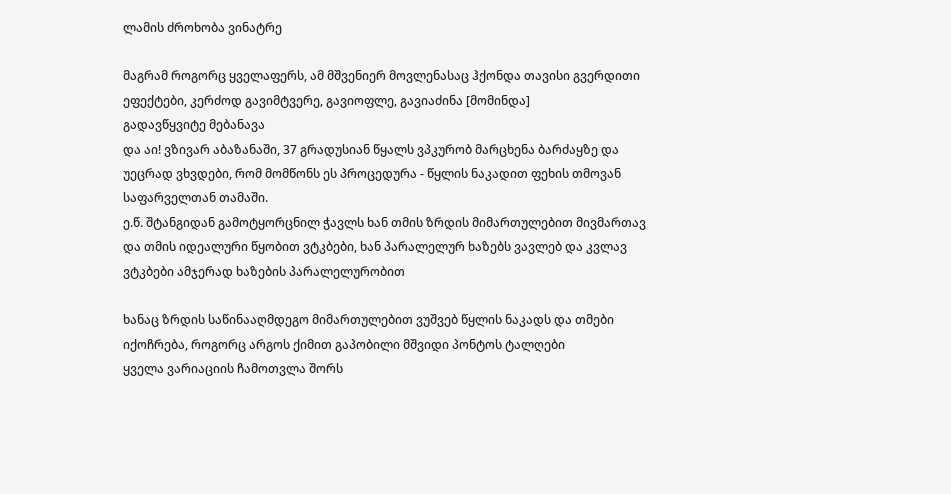ლამის ძროხობა ვინატრე

მაგრამ როგორც ყველაფერს, ამ მშვენიერ მოვლენასაც ჰქონდა თავისი გვერდითი ეფექტები, კერძოდ გავიმტვერე, გავიოფლე, გავიაძინა [მომინდა]
გადავწყვიტე მებანავა
და აი! ვზივარ აბაზანაში, 37 გრადუსიან წყალს ვპკურობ მარცხენა ბარძაყზე და უეცრად ვხვდები, რომ მომწონს ეს პროცედურა - წყლის ნაკადით ფეხის თმოვან საფარველთან თამაში.
ე.წ. შტანგიდან გამოტყორცნილ ჭავლს ხან თმის ზრდის მიმართულებით მივმართავ და თმის იდეალური წყობით ვტკბები, ხან პარალელურ ხაზებს ვავლებ და კვლავ ვტკბები ამჯერად ხაზების პარალელურობით

ხანაც ზრდის საწინააღმდეგო მიმართულებით ვუშვებ წყლის ნაკადს და თმები იქოჩრება, როგორც არგოს ქიმით გაპობილი მშვიდი პონტოს ტალღები
ყველა ვარიაციის ჩამოთვლა შორს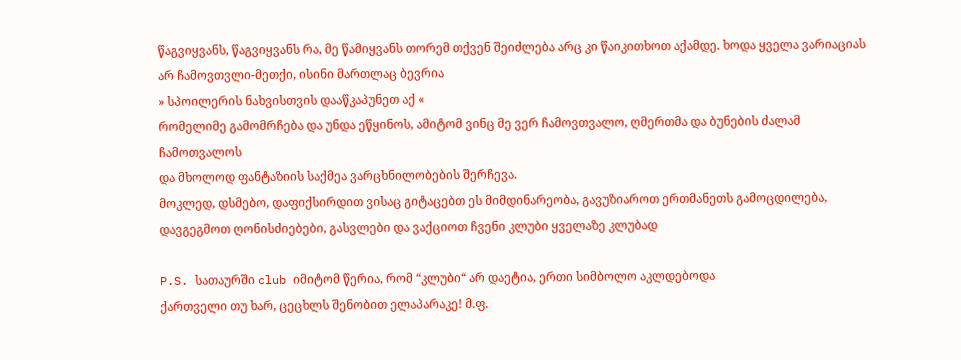წაგვიყვანს, წაგვიყვანს რა, მე წამიყვანს თორემ თქვენ შეიძლება არც კი წაიკითხოთ აქამდე. ხოდა ყველა ვარიაციას არ ჩამოვთვლი-მეთქი, ისინი მართლაც ბევრია
» სპოილერის ნახვისთვის დააწკაპუნეთ აქ «
რომელიმე გამომრჩება და უნდა ეწყინოს, ამიტომ ვინც მე ვერ ჩამოვთვალო, ღმერთმა და ბუნების ძალამ ჩამოთვალოს
და მხოლოდ ფანტაზიის საქმეა ვარცხნილობების შერჩევა.
მოკლედ, დსმებო, დაფიქსირდით ვისაც გიტაცებთ ეს მიმდინარეობა, გავუზიაროთ ერთმანეთს გამოცდილება, დავგეგმოთ ღონისძიებები, გასვლები და ვაქციოთ ჩვენი კლუბი ყველაზე კლუბად

P.S. სათაურში club იმიტომ წერია, რომ “კლუბი“ არ დაეტია, ერთი სიმბოლო აკლდებოდა
ქართველი თუ ხარ, ცეცხლს შენობით ელაპარაკე! მ.ფ.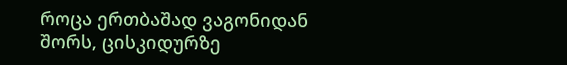როცა ერთბაშად ვაგონიდან
შორს, ცისკიდურზე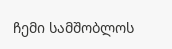ჩემი სამშობლოს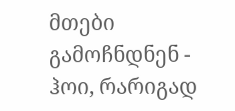მთები გამოჩნდნენ -
ჰოი, რარიგად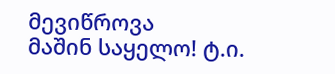მევიწროვა
მაშინ საყელო! ტ.ი.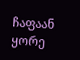ჩაფაან ყორე